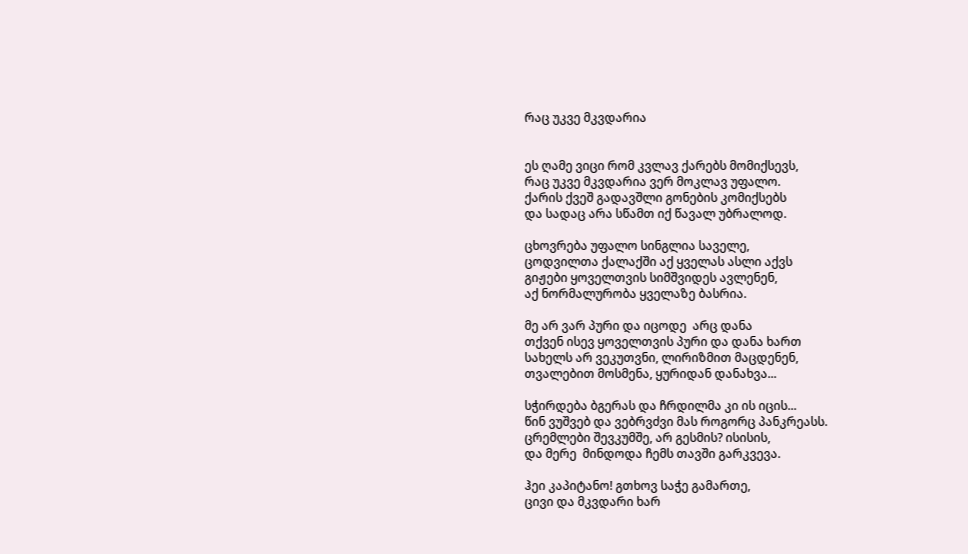რაც უკვე მკვდარია


ეს ღამე ვიცი რომ კვლავ ქარებს მომიქსევს,
რაც უკვე მკვდარია ვერ მოკლავ უფალო.
ქარის ქვეშ გადავშლი გონების კომიქსებს
და სადაც არა სწამთ იქ წავალ უბრალოდ.

ცხოვრება უფალო სინგლია საველე,
ცოდვილთა ქალაქში აქ ყველას ასლი აქვს
გიჟები ყოველთვის სიმშვიდეს ავლენენ,
აქ ნორმალურობა ყველაზე ბასრია.

მე არ ვარ პური და იცოდე  არც დანა
თქვენ ისევ ყოველთვის პური და დანა ხართ
სახელს არ ვეკუთვნი, ლირიზმით მაცდენენ,
თვალებით მოსმენა, ყურიდან დანახვა...

სჭირდება ბგერას და ჩრდილმა კი ის იცის...
წინ ვუშვებ და ვებრვძვი მას როგორც პანკრეასს.
ცრემლები შევკუმშე, არ გესმის? ისისის,
და მერე  მინდოდა ჩემს თავში გარკვევა.

ჰეი კაპიტანო! გთხოვ საჭე გამართე,
ცივი და მკვდარი ხარ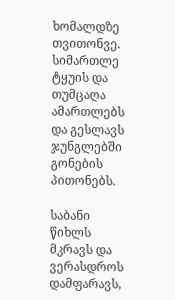ხომალდზე თვითონვე.
სიმართლე ტყუის და თუმცაღა ამართლებს
და გესლავს ჯუნგლებში გონების პითონებს.

საბანი წიხლს მკრავს და ვერასდროს დამფარავს,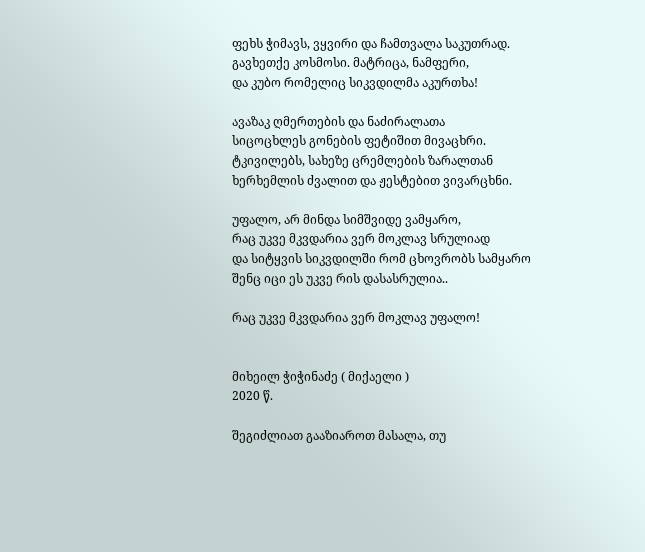ფეხს ჭიმავს, ვყვირი და ჩამთვალა საკუთრად.
გავხეთქე კოსმოსი. მატრიცა, ნამფერი,
და კუბო რომელიც სიკვდილმა აკურთხა!

ავაზაკ ღმერთების და ნაძირალათა
სიცოცხლეს გონების ფეტიშით მივაცხრი.
ტკივილებს, სახეზე ცრემლების ზარალთან
ხერხემლის ძვალით და ჟესტებით ვივარცხნი.

უფალო, არ მინდა სიმშვიდე ვამყარო,
რაც უკვე მკვდარია ვერ მოკლავ სრულიად
და სიტყვის სიკვდილში რომ ცხოვრობს სამყარო
შენც იცი ეს უკვე რის დასასრულია..

რაც უკვე მკვდარია ვერ მოკლავ უფალო!


მიხეილ ჭიჭინაძე ( მიქაელი )
2020 წ.

შეგიძლიათ გააზიაროთ მასალა, თუ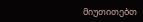მიუთითებთ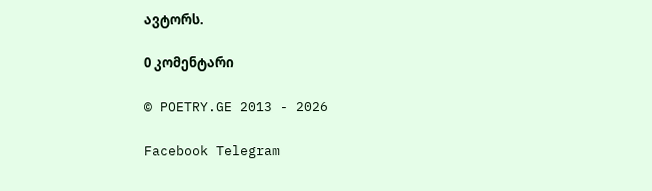ავტორს.

0 კომენტარი

© POETRY.GE 2013 - 2026

Facebook Telegram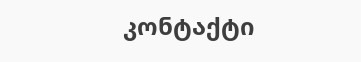კონტაქტი